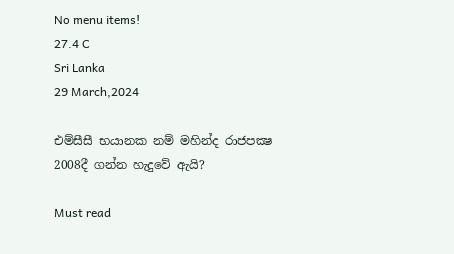No menu items!
27.4 C
Sri Lanka
29 March,2024

එම්සීසී භයානක නම් මහින්ද රාජපක්‍ෂ 2008දී ගන්න හැදුවේ ඇයි?

Must read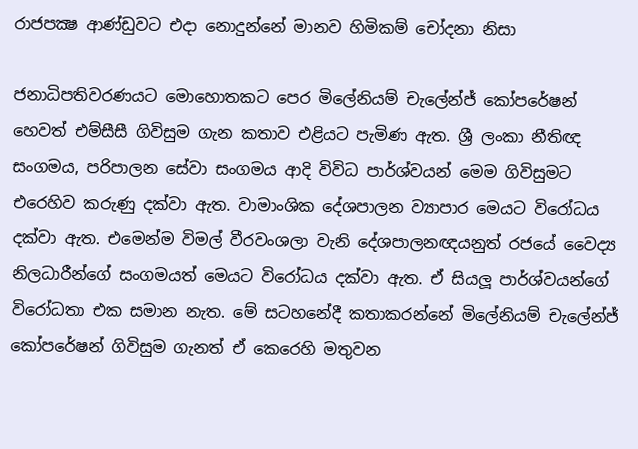රාජපක්‍ෂ ආණ්ඩුවට එදා නොදුන්නේ මානව හිමිකම් චෝදනා නිසා

ජනාධිපතිවරණයට මොහොතකට පෙර මිලේනියම් චැලේන්ජ් කෝපරේෂන් හෙවත් එම්සීසී ගිවිසුම ගැන කතාව එළියට පැමිණ ඇත. ශ්‍රී ලංකා නීතිඥ සංගමය, පරිපාලන සේවා සංගමය ආදි විවිධ පාර්ශ්වයන් මෙම ගිවිසුමට එරෙහිව කරුණු දක්වා ඇත. වාමාංශික දේශපාලන ව්‍යාපාර මෙයට විරෝධය දක්වා ඇත. එමෙන්ම විමල් වීරවංශලා වැනි දේශපාලනඥයනුත් රජයේ වෛද්‍ය නිලධාරීන්ගේ සංගමයත් මෙයට විරෝධය දක්වා ඇත. ඒ සියලූ පාර්ශ්වයන්ගේ විරෝධතා එක සමාන නැත. මේ සටහනේදී කතාකරන්නේ මිලේනියම් චැලේන්ජ් කෝපරේෂන් ගිවිසුම ගැනත් ඒ කෙරෙහි මතුවන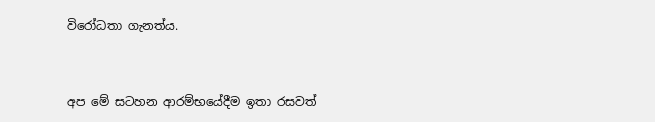විරෝධතා ගැනත්ය.


අප මේ සටහන ආරම්භයේදීම ඉතා රසවත්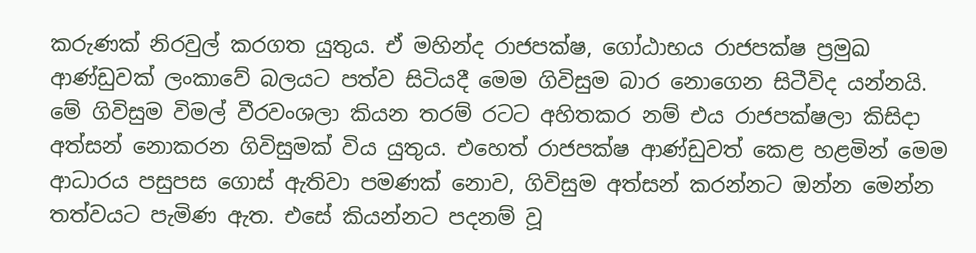කරුණක් නිරවුල් කරගත යුතුය. ඒ මහින්ද රාජපක්ෂ, ගෝඨාභය රාජපක්ෂ ප්‍රමුඛ ආණ්ඩුවක් ලංකාවේ බලයට පත්ව සිටියදී මෙම ගිවිසුම බාර නොගෙන සිටීවිද යන්නයි. මේ ගිවිසුම විමල් වීරවංශලා කියන තරම් රටට අහිතකර නම් එය රාජපක්ෂලා කිසිදා අත්සන් නොකරන ගිවිසුමක් විය යුතුය. එහෙත් රාජපක්ෂ ආණ්ඩුවත් කෙළ හළමින් මෙම ආධාරය පසුපස ගොස් ඇතිවා පමණක් නොව, ගිවිසුම අත්සන් කරන්නට ඔන්න මෙන්න තත්වයට පැමිණ ඇත. එසේ කියන්නට පදනම් වූ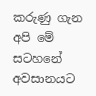කරුණු ගැන අපි මේ සටහනේ අවසානයට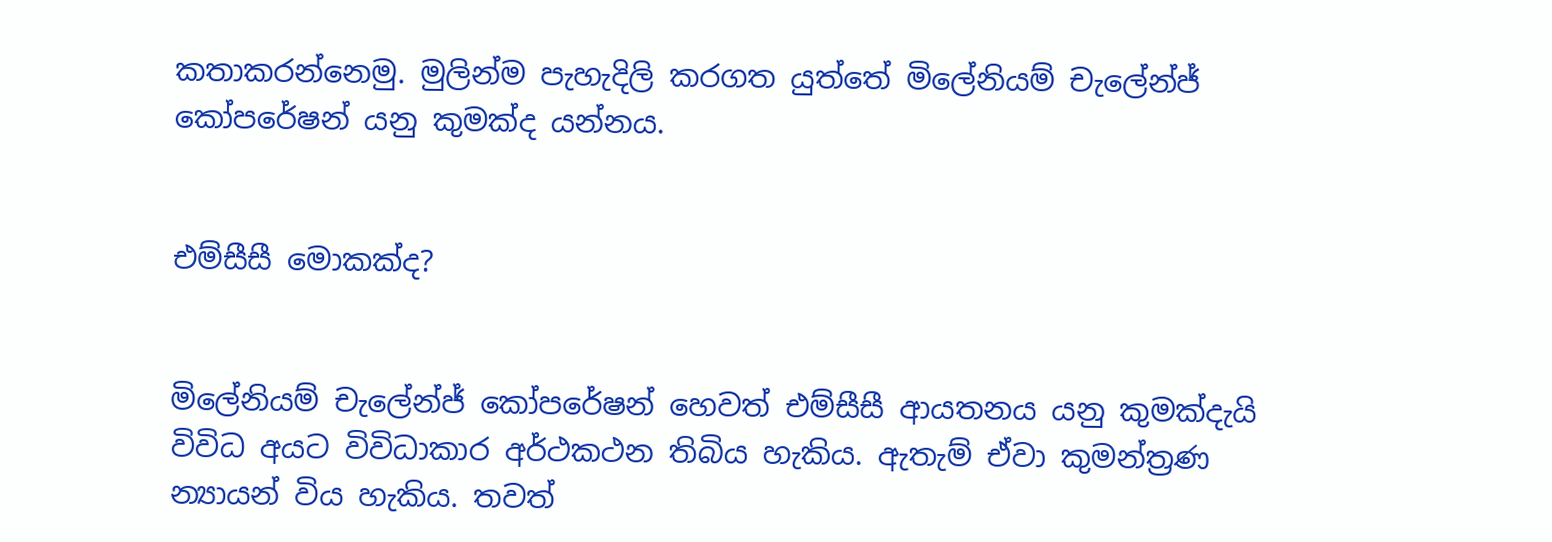කතාකරන්නෙමු. මුලින්ම පැහැදිලි කරගත යුත්තේ මිලේනියම් චැලේන්ජ් කෝපරේෂන් යනු කුමක්ද යන්නය.


එම්සීසී මොකක්ද?


මිලේනියම් චැලේන්ජ් කෝපරේෂන් හෙවත් එම්සීසී ආයතනය යනු කුමක්දැයි විවිධ අයට විවිධාකාර අර්ථකථන තිබිය හැකිය. ඇතැම් ඒවා කුමන්ත්‍රණ න්‍යායන් විය හැකිය. තවත්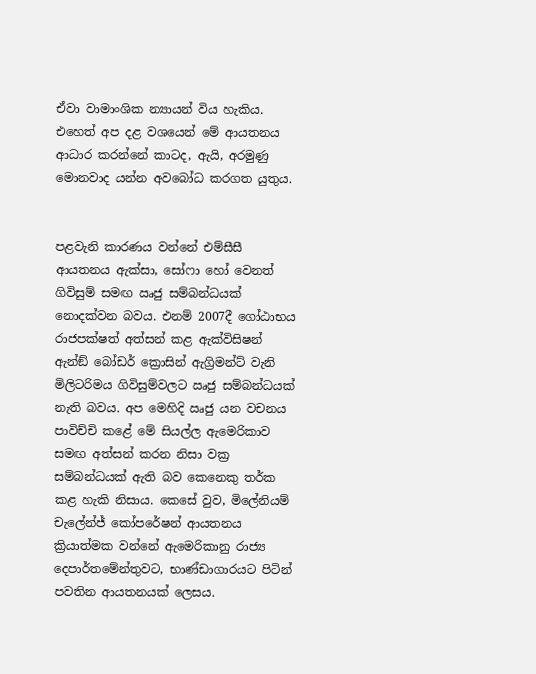ඒවා වාමාංශික න්‍යායන් විය හැකිය. එහෙත් අප දළ වශයෙන් මේ ආයතනය ආධාර කරන්නේ කාටද, ඇයි, අරමුණු මොනවාද යන්න අවබෝධ කරගත යුතුය.


පළවැනි කාරණය වන්නේ එම්සීසී ආයතනය ඇක්සා, සෝෆා හෝ වෙනත් ගිවිසුම් සමඟ ඍජු සම්බන්ධයක් නොදක්වන බවය. එනම් 2007දී ගෝඨාභය රාජපක්ෂත් අත්සන් කළ ඇක්විසිෂන් ඇන්ඞ් බෝඩර් ක්‍රොසින් ඇග්‍රිමන්ට් වැනි මිලිටරිමය ගිවිසුම්වලට ඍජු සම්බන්ධයක් නැති බවය. අප මෙහිදි ඍජු යන වචනය පාවිච්චි කළේ මේ සියල්ල ඇමෙරිකාව සමඟ අත්සන් කරන නිසා වක්‍ර සම්බන්ධයක් ඇති බව කෙනෙකු තර්ක කළ හැකි නිසාය. කෙසේ වුව, මිලේනියම් චැලේන්ජ් කෝපරේෂන් ආයතනය ක්‍රියාත්මක වන්නේ ඇමෙරිකානු රාජ්‍ය දෙපාර්තමේන්තුවට, භාණ්ඩාගාරයට පිටින් පවතින ආයතනයක් ලෙසය.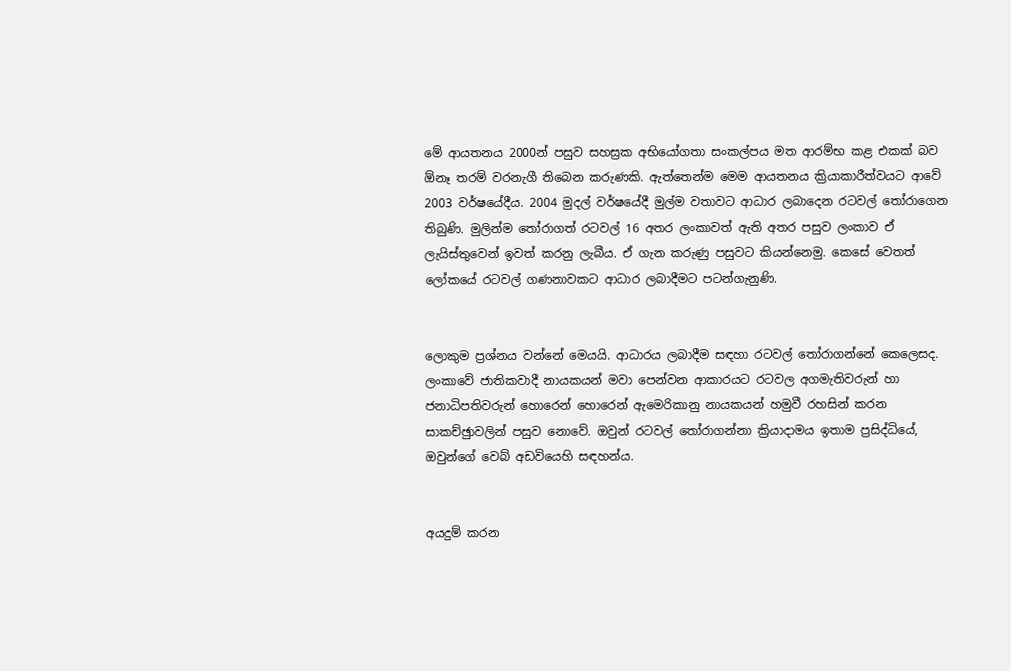මේ ආයතනය 2000න් පසුව සහස්‍රක අභියෝගතා සංකල්පය මත ආරම්භ කළ එකක් බව ඕනෑ තරම් වරනැගී තිබෙන කරුණකි. ඇත්තෙන්ම මෙම ආයතනය ක්‍රියාකාරීත්වයට ආවේ 2003 වර්ෂයේදීය. 2004 මුදල් වර්ෂයේදී මුල්ම වතාවට ආධාර ලබාදෙන රටවල් තෝරාගෙන තිබුණි. මුලින්ම තෝරාගත් රටවල් 16 අතර ලංකාවත් ඇති අතර පසුව ලංකාව ඒ ලැයිස්තුවෙන් ඉවත් කරනු ලැබීය. ඒ ගැන කරුණු පසුවට කියන්නෙමු. කෙසේ වෙතත් ලෝකයේ රටවල් ගණනාවකට ආධාර ලබාදීමට පටන්ගැනුණි.


ලොකුම ප්‍රශ්නය වන්නේ මෙයයි. ආධාරය ලබාදීම සඳහා රටවල් තෝරාගන්නේ කෙලෙසද. ලංකාවේ ජාතිකවාදී නායකයන් මවා පෙන්වන ආකාරයට රටවල අගමැතිවරුන් හා ජනාධිපතිවරුන් හොරෙන් හොරෙන් ඇමෙරිකානු නායකයන් හමුවී රහසින් කරන සාකච්ඡුාවලින් පසුව නොවේ. ඔවුන් රටවල් තෝරාගන්නා ක්‍රියාදාමය ඉතාම ප්‍රසිද්ධියේ, ඔවුන්ගේ වෙබ් අඩවියෙහි සඳහන්ය.


අයදුම් කරන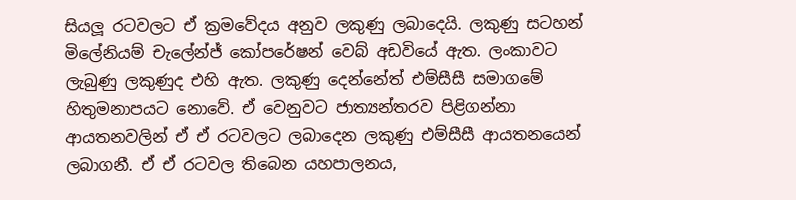සියලූ රටවලට ඒ ක්‍රමවේදය අනුව ලකුණු ලබාදෙයි. ලකුණු සටහන් මිලේනියම් චැලේන්ජ් කෝපරේෂන් වෙබ් අඩවියේ ඇත. ලංකාවට ලැබුණු ලකුණුද එහි ඇත. ලකුණු දෙන්නේත් එම්සීසී සමාගමේ හිතුමනාපයට නොවේ. ඒ වෙනුවට ජාත්‍යන්තරව පිළිගන්නා ආයතනවලින් ඒ ඒ රටවලට ලබාදෙන ලකුණු එම්සීසී ආයතනයෙන් ලබාගනී. ඒ ඒ රටවල තිබෙන යහපාලනය,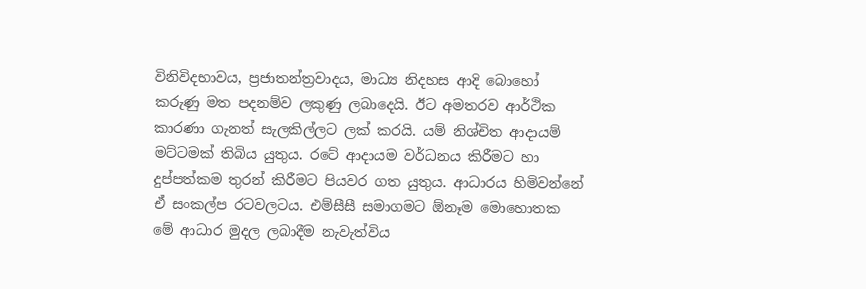විනිවිදභාවය, ප්‍රජාතන්ත්‍රවාදය, මාධ්‍ය නිදහස ආදි බොහෝ කරුණු මත පදනම්ව ලකුණු ලබාදෙයි. ඊට අමතරව ආර්ථික කාරණා ගැනත් සැලකිල්ලට ලක් කරයි. යම් නිශ්චිත ආදායම් මට්ටමක් තිබිය යුතුය. රටේ ආදායම වර්ධනය කිරීමට හා දුප්පත්කම තුරන් කිරීමට පියවර ගත යුතුය. ආධාරය හිමිවන්නේ ඒ සංකල්ප රටවලටය. එම්සීසී සමාගමට ඕනෑම මොහොතක මේ ආධාර මුදල ලබාදීම නැවැත්විය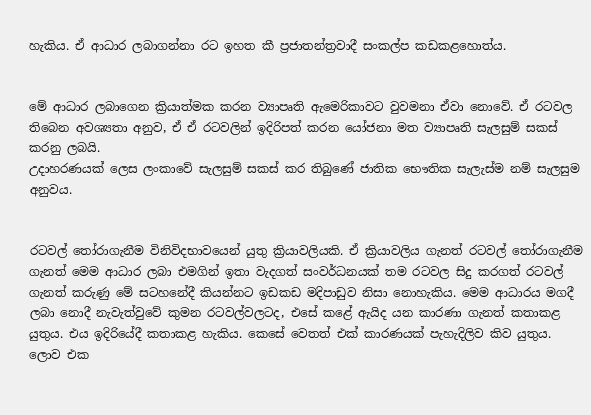හැකිය. ඒ ආධාර ලබාගන්නා රට ඉහත කී ප්‍රජාතන්ත්‍රවාදී සංකල්ප කඩකළහොත්ය.


මේ ආධාර ලබාගෙන ක්‍රියාත්මක කරන ව්‍යාපෘති ඇමෙරිකාවට වුවමනා ඒවා නොවේ. ඒ රටවල තිබෙන අවශ්‍යතා අනුව, ඒ ඒ රටවලින් ඉදිරිපත් කරන යෝජනා මත ව්‍යාපෘති සැලසුම් සකස් කරනු ලබයි.
උදාහරණයක් ලෙස ලංකාවේ සැලසුම් සකස් කර තිබුණේ ජාතික භෞතික සැලැස්ම නම් සැලසුම අනුවය.


රටවල් තෝරාගැනීම විනිවිදභාවයෙන් යුතු ක්‍රියාවලියකි. ඒ ක්‍රියාවලිය ගැනත් රටවල් තෝරාගැනීම ගැනත් මෙම ආධාර ලබා එමගින් ඉතා වැදගත් සංවර්ධනයක් තම රටවල සිදු කරගත් රටවල් ගැනත් කරුණු මේ සටහනේදී කියන්නට ඉඩකඩ මදිපාඩුව නිසා නොහැකිය. මෙම ආධාරය මගදී ලබා නොදී නැවැත්වුවේ කුමන රටවල්වලටද, එසේ කළේ ඇයිද යන කාරණා ගැනත් කතාකළ යුතුය. එය ඉදිරියේදී කතාකළ හැකිය. කෙසේ වෙතත් එක් කාරණයක් පැහැදිලිව කිව යුතුය. ලොව එක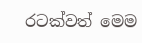රටක්වත් මෙම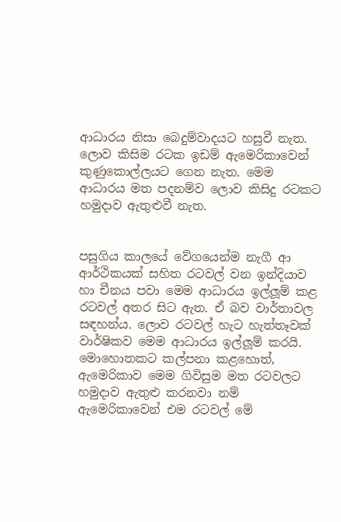ආධාරය නිසා බෙදුම්වාදයට හසුවී නැත. ලොව කිසිම රටක ඉඩම් ඇමෙරිකාවෙන් කුණුකොල්ලයට ගෙන නැත. මෙම ආධාරය මත පදනම්ව ලොව කිසිදු රටකට හමුදාව ඇතුළුවී නැත.


පසුගිය කාලයේ වේගයෙන්ම නැගී ආ ආර්ථිකයක් සහිත රටවල් වන ඉන්දියාව හා චීනය පවා මෙම ආධාරය ඉල්ලූම් කළ රටවල් අතර සිට ඇත. ඒ බව වාර්තාවල සඳහන්ය. ලොව රටවල් හැට හැත්තෑවක් වාර්ෂිකව මෙම ආධාරය ඉල්ලූම් කරයි. මොහොතකට කල්පනා කළහොත්, ඇමෙරිකාව මෙම ගිවිසුම මත රටවලට හමුදාව ඇතුළු කරනවා නම් ඇමෙරිකාවෙන් එම රටවල් මේ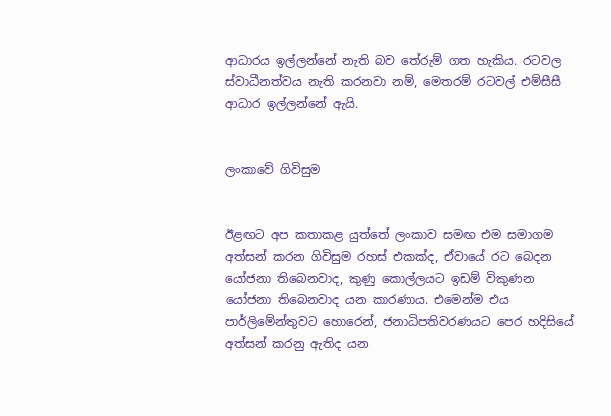ආධාරය ඉල්ලන්නේ නැති බව තේරුම් ගත හැකිය. රටවල ස්වාධීනත්වය නැති කරනවා නම්, මෙතරම් රටවල් එම්සීසී ආධාර ඉල්ලන්නේ ඇයි.


ලංකාවේ ගිවිසුම


ඊළඟට අප කතාකළ යුත්තේ ලංකාව සමඟ එම සමාගම අත්සන් කරන ගිවිසුම රහස් එකක්ද, ඒවායේ රට බෙදන යෝජනා තිබෙනවාද, කුණු කොල්ලයට ඉඩම් විකුණන යෝජනා තිබෙනවාද යන කාරණාය. එමෙන්ම එය පාර්ලිමේන්තුවට හොරෙන්, ජනාධිපතිවරණයට පෙර හදිසියේ අත්සන් කරනු ඇතිද යන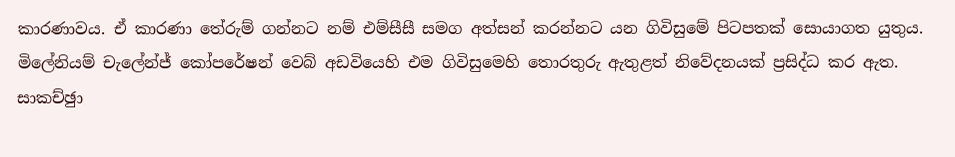කාරණාවය. ඒ කාරණා තේරුම් ගන්නට නම් එම්සීසී සමග අත්සන් කරන්නට යන ගිවිසුමේ පිටපතක් සොයාගත යුතුය. මිලේනියම් චැලේන්ජ් කෝපරේෂන් වෙබ් අඩවියෙහි එම ගිවිසුමෙහි තොරතුරු ඇතුළත් නිවේදනයක් ප්‍රසිද්ධ කර ඇත. සාකච්ඡුා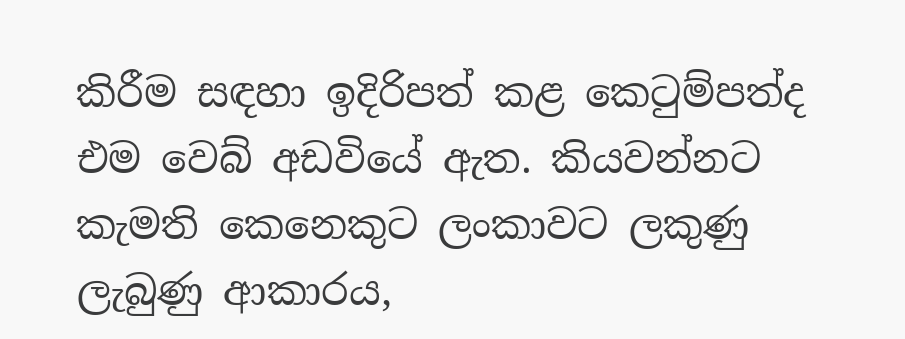කිරීම සඳහා ඉදිරිපත් කළ කෙටුම්පත්ද එම වෙබ් අඩවියේ ඇත. කියවන්නට කැමති කෙනෙකුට ලංකාවට ලකුණු ලැබුණු ආකාරය,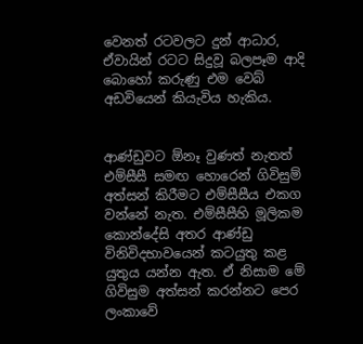වෙනත් රටවලට දුන් ආධාර, ඒවායින් රටට සිදුවූ බලපෑම ආදි බොහෝ කරුණු එම වෙබ් අඩවියෙන් කියැවිය හැකිය.


ආණ්ඩුවට ඕනෑ වුණත් නැතත් එම්සීසී සමඟ හොරෙන් ගිවිසුම් අත්සන් කිරීමට එම්සීසීය එකග වන්නේ නැත. එම්සීසීහි මූලිකම කොන්දේසි අතර ආණ්ඩු විනිවිදභාවයෙන් කටයුතු කළ යුතුය යන්න ඇත. ඒ නිසාම මේ ගිවිසුම අත්සන් කරන්නට පෙර ලංකාවේ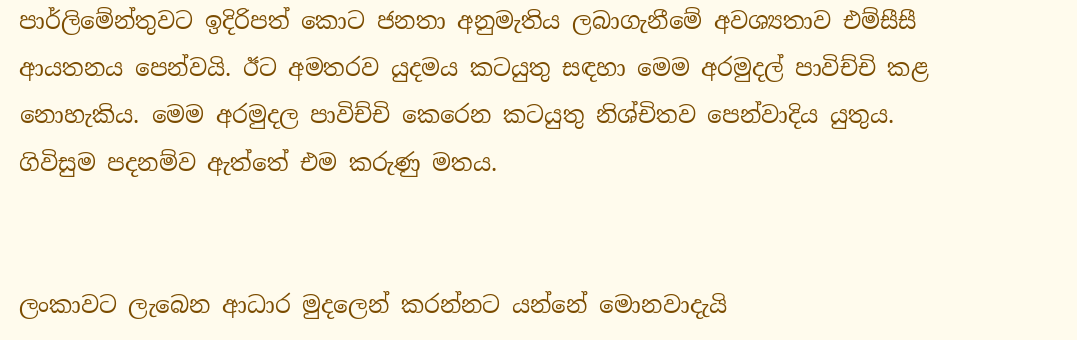පාර්ලිමේන්තුවට ඉදිරිපත් කොට ජනතා අනුමැතිය ලබාගැනීමේ අවශ්‍යතාව එම්සීසී ආයතනය පෙන්වයි. ඊට අමතරව යුදමය කටයුතු සඳහා මෙම අරමුදල් පාවිච්චි කළ නොහැකිය. මෙම අරමුදල පාවිච්චි කෙරෙන කටයුතු නිශ්චිතව පෙන්වාදිය යුතුය. ගිවිසුම පදනම්ව ඇත්තේ එම කරුණු මතය.


ලංකාවට ලැබෙන ආධාර මුදලෙන් කරන්නට යන්නේ මොනවාදැයි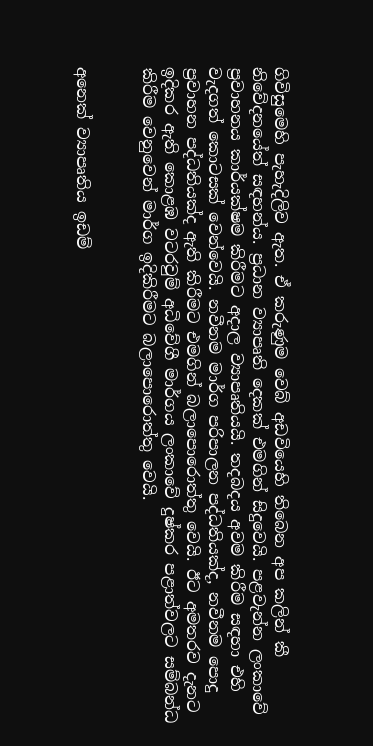ගිවිසුමෙහි පැහැදිලිව ඇත. ඒ කරුණුම වෙබ් අඩවියෙහි තිබෙන අප කලින් කී නිවේදනයේත් සඳහන්ය. ප්‍රධාන ව්‍යාපෘති දෙකක් එමගින් සිදුවෙයි. පළවැන්න ලංකාවේ ප්‍රවාහනය කාර්යක්ෂම කිරීමට අදාල ව්‍යාපෘතියයි. තදබදය අවම කිරීම සඳහා එහි වැදගත් කොටසක් වෙන්වෙයි. නවීනම මාර්ග පරිපාලන පද්ධතියක්ද, නවීනම පොදු ප්‍රවාහන පද්ධතියක්ද ඇති කිරීමට එමගින් බලාපොරොත්තු වෙයි. ඊට අමතරව දැනට ඉදිකර ඇති කොළඹ වටරවුම් අධිවේගී මාර්ගය ලංකාවේ දුෂ්කර පළාත්වලට සම්බන්ධ කිරීම වෙනුවෙන් මාර්ග ඉදිකිරීමට බලාපොරොත්තු වෙයි.


අනෙක් ව්‍යාපෘතිය ඉඩම්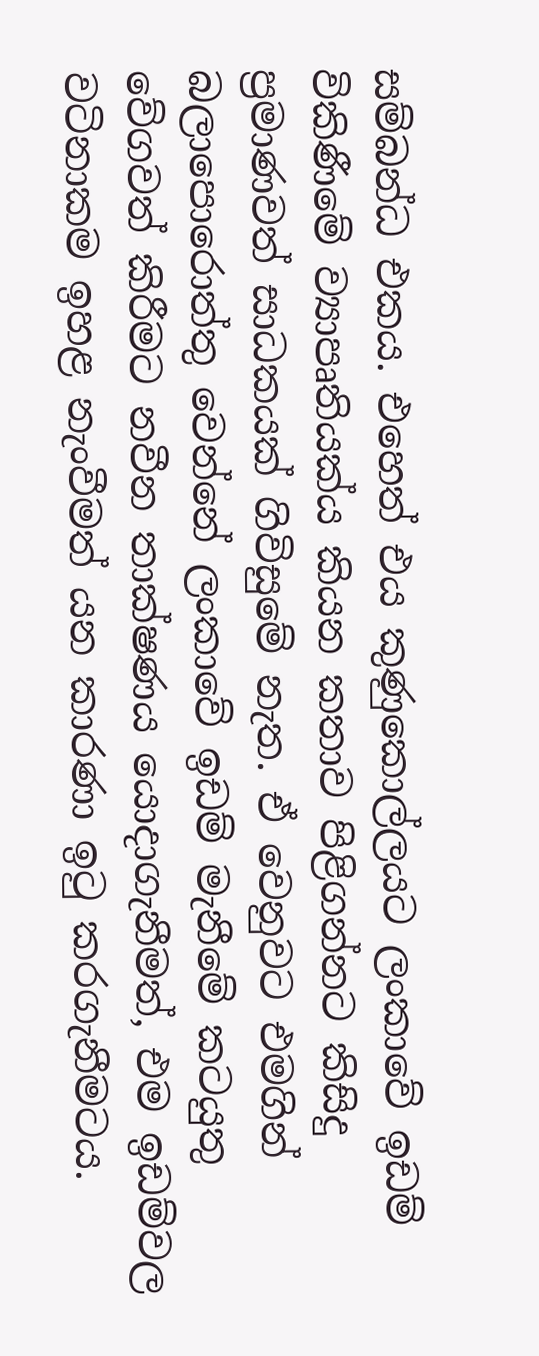සම්බන්ධ එකය. එහෙත් එය කුණුකොල්ලයට ලංකාවේ ඉඩම් විකිණීමේ ව්‍යාපෘතියක්ය කියන කතාව පිළිගන්නට කිසිදු ප්‍රමාණවත් සාධකයක් ගිවිසුමේ නැත. ඒ වෙනුවට එමගින් බලාපොරොත්තු වෙන්නේ ලංකාවේ ඉඩම් මැනීමේ කටයුතු වේගවත් කිරීමට නවීන තාක්ෂණය යොදාගැනීමත්, එම ඉඩම්වල වටිනාකම ඉහළ නැංවීමත් යන කාරණා ඉටු කරගැනීමටය.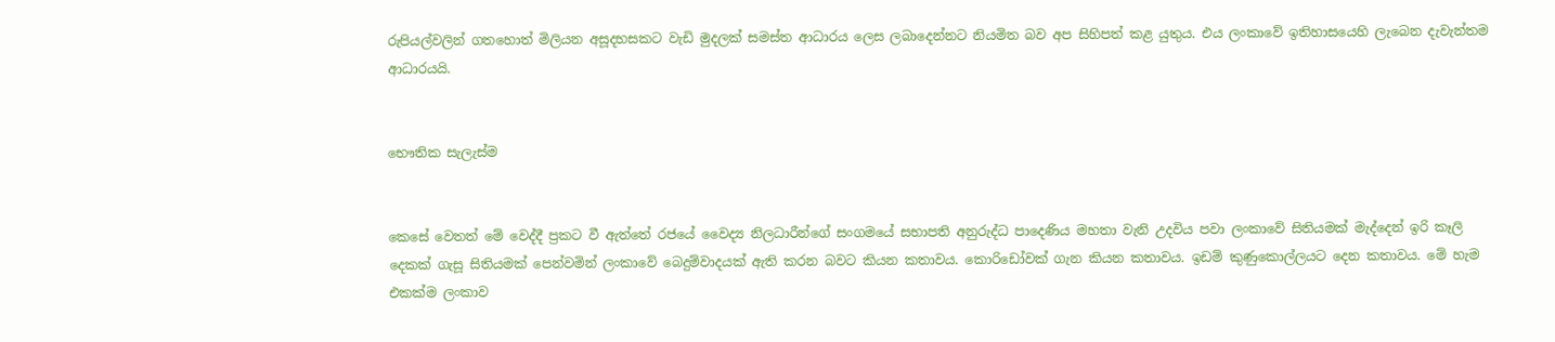රුපියල්වලින් ගතහොත් මිලියන අසූදහසකට වැඩි මුදලක් සමස්ත ආධාරය ලෙස ලබාදෙන්නට නියමිත බව අප සිහිපත් කළ යුතුය. එය ලංකාවේ ඉතිහාසයෙහි ලැබෙන දැවැන්තම ආධාරයයි.


භෞතික සැලැස්ම


කෙසේ වෙතත් මේ වෙද්දී ප්‍රකට වී ඇත්තේ රජයේ වෛද්‍ය නිලධාරීන්ගේ සංගමයේ සභාපති අනුරුද්ධ පාදෙණිය මහතා වැනි උදවිය පවා ලංකාවේ සිතියමක් මැද්දෙන් ඉරි කෑලි දෙකක් ගැසූ සිතියමක් පෙන්වමින් ලංකාවේ බෙදුම්වාදයක් ඇති කරන බවට කියන කතාවය. කොරිඩෝවක් ගැන කියන කතාවය. ඉඩම් කුණුකොල්ලයට දෙන කතාවය. මේ හැම එකක්ම ලංකාව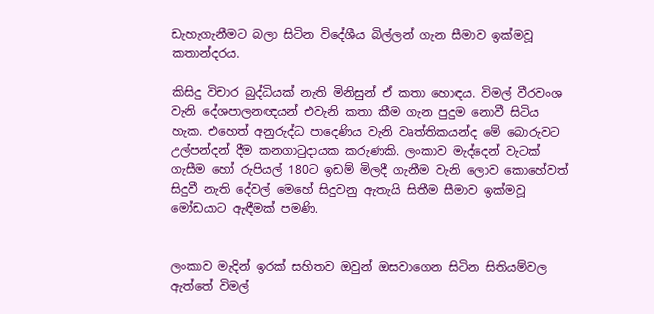ඩැහැගැනීමට බලා සිටින විදේශීය බිල්ලන් ගැන සීමාව ඉක්මවූ කතාන්දරය.

කිසිදු විචාර බුද්ධියක් නැති මිනිසුන් ඒ කතා හොඳය. විමල් වීරවංශ වැනි දේශපාලනඥයන් එවැනි කතා කීම ගැන පුදුම නොවී සිටිය හැක. එහෙත් අනුරුද්ධ පාදෙණිය වැනි වෘත්තිකයන්ද මේ බොරුවට උල්පන්දන් දීම කනගාටුදායක කරුණකි. ලංකාව මැද්දෙන් වැටක් ගැසීම හෝ රුපියල් 180ට ඉඩම් මිලදී ගැනීම වැනි ලොව කොහේවත් සිදුවී නැති දේවල් මෙහේ සිදුවනු ඇතැයි සිතීම සීමාව ඉක්මවූ මෝඩයාට ඇඳීමක් පමණි.


ලංකාව මැදින් ඉරක් සහිතව ඔවුන් ඔසවාගෙන සිටින සිතියම්වල ඇත්තේ විමල්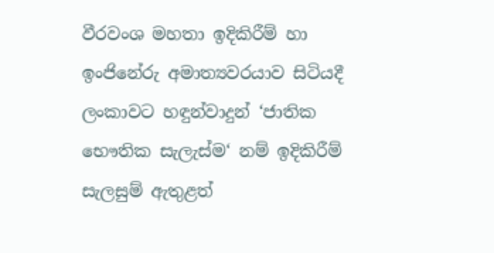වීරවංශ මහතා ඉදිකිරීම් හා ඉංජිනේරු අමාත්‍යවරයාව සිටියදී ලංකාවට හඳුන්වාදුන් ‘ජාතික භෞතික සැලැස්ම‘ නම් ඉදිකිරීම් සැලසුම් ඇතුළත්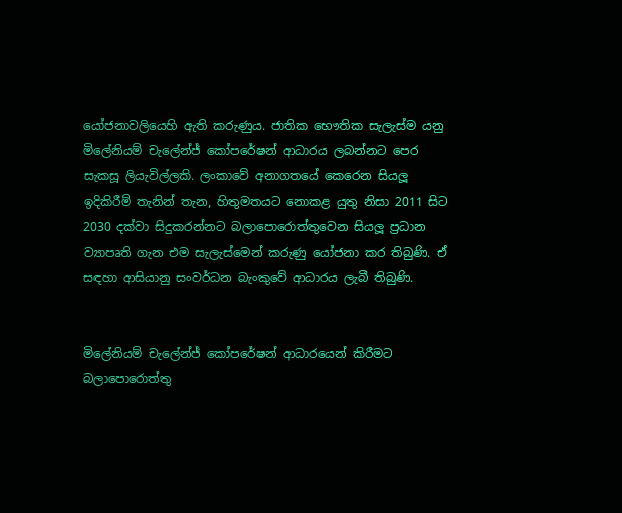යෝජනාවලියෙහි ඇති කරුණුය. ජාතික භෞතික සැලැස්ම යනු මිලේනියම් චැලේන්ජ් කෝපරේෂන් ආධාරය ලබන්නට පෙර සැකසූ ලියැවිල්ලකි. ලංකාවේ අනාගතයේ කෙරෙන සියලූ ඉදිකිරීම් තැනින් තැන, හිතුමතයට නොකළ යුතු නිසා 2011 සිට 2030 දක්වා සිදුකරන්නට බලාපොරොත්තුවෙන සියලූ ප්‍රධාන ව්‍යාපෘති ගැන එම සැලැස්මෙන් කරුණු යෝජනා කර තිබුණි. ඒ සඳහා ආසියානු සංවර්ධන බැංකුවේ ආධාරය ලැබී තිබුණි.


මිලේනියම් චැලේන්ජ් කෝපරේෂන් ආධාරයෙන් කිරීමට බලාපොරොත්තු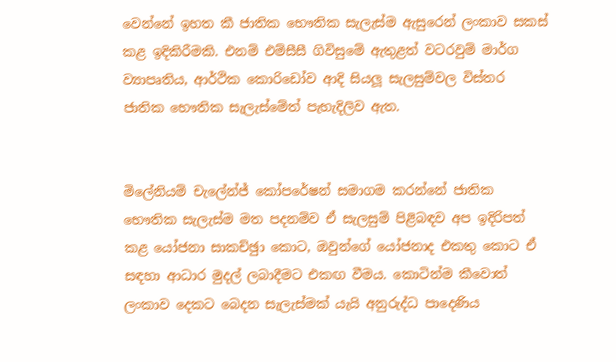වෙන්නේ ඉහත කී ජාතික භෞතික සැලැස්ම ඇසුරෙන් ලංකාව සකස් කළ ඉදිකිරීමකි. එනම් එම්සීසී ගිවිසුමේ ඇතුළත් වටරවුම් මාර්ග ව්‍යාපෘතිය, ආර්ථික කොරිඩෝව ආදි සියලූ සැලසුම්වල විස්තර ජාතික භෞතික සැලැස්මේත් පැහැදිලිව ඇත.


මිලේනියම් චැලේන්ජ් කෝපරේෂන් සමාගම කරන්නේ ජාතික භෞතික සැලැස්ම මත පදනම්ව ඒ සැලසුම් පිළිබඳව අප ඉදිරිපත් කළ යෝජනා සාකච්ඡුා කොට, ඔවුන්ගේ යෝජනාද එකතු කොට ඒ සඳහා ආධාර මුදල් ලබාදීමට එකඟ වීමය. කොටින්ම කීවොත් ලංකාව දෙකට බෙදන සැලැස්මක් යැයි අනුරුද්ධ පාදෙණිය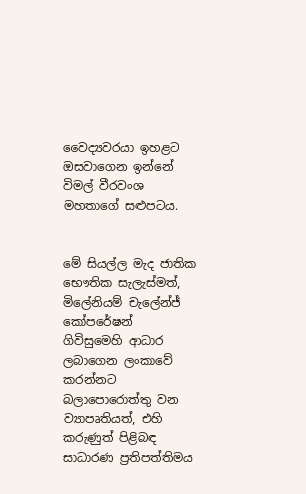වෛද්‍යවරයා ඉහළට ඔසවාගෙන ඉන්නේ විමල් වීරවංශ මහතාගේ සළුපටය.


මේ සියල්ල මැද ජාතික භෞතික සැලැස්මත්, මිලේනියම් චැලේන්ජ් කෝපරේෂන් ගිවිසුමෙහි ආධාර ලබාගෙන ලංකාවේ කරන්නට බලාපොරොත්තු වන ව්‍යාපෘතියත්, එහි කරුණුත් පිළිබඳ සාධාරණ ප්‍රතිපත්තිමය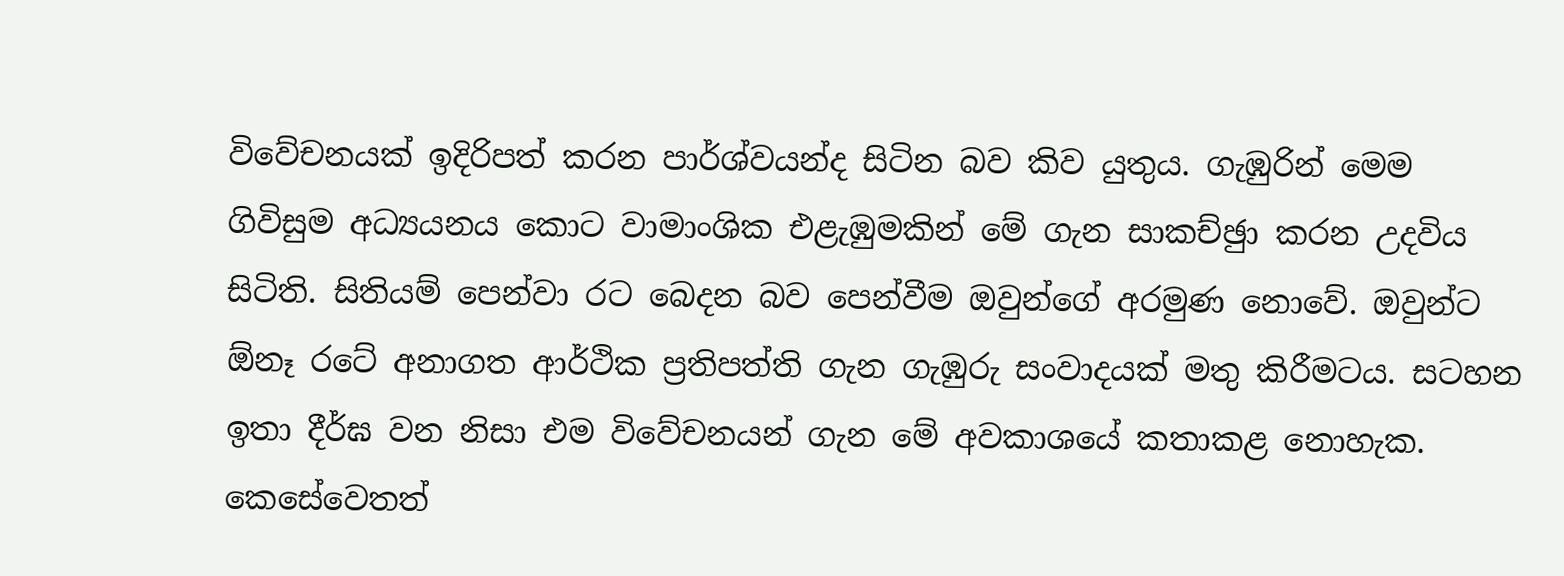විවේචනයක් ඉදිරිපත් කරන පාර්ශ්වයන්ද සිටින බව කිව යුතුය. ගැඹුරින් මෙම ගිවිසුම අධ්‍යයනය කොට වාමාංශික එළැඹුමකින් මේ ගැන සාකච්ඡුා කරන උදවිය සිටිති. සිතියම් පෙන්වා රට බෙදන බව පෙන්වීම ඔවුන්ගේ අරමුණ නොවේ. ඔවුන්ට ඕනෑ රටේ අනාගත ආර්ථික ප්‍රතිපත්ති ගැන ගැඹුරු සංවාදයක් මතු කිරීමටය. සටහන ඉතා දීර්ඝ වන නිසා එම විවේචනයන් ගැන මේ අවකාශයේ කතාකළ නොහැක. කෙසේවෙතත්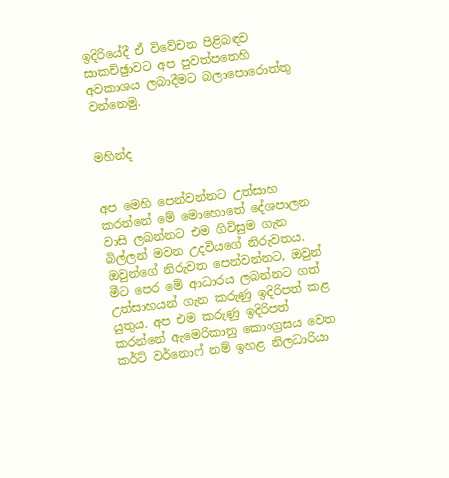ඉදිරියේදී ඒ විවේචන පිළිබඳව සාකච්ඡුාවට අප පුවත්පතෙහි අවකාශය ලබාදීමට බලාපොරොත්තු වන්නෙමු.


මහින්ද


අප මෙහි පෙන්වන්නට උත්සාහ කරන්නේ මේ මොහොතේ දේශපාලන වාසි ලබන්නට එම ගිවිසුම ගැන බිල්ලන් මවන උදවියගේ නිරුවතය. ඔවුන්ගේ නිරුවත පෙන්වන්නට, ඔවුන් මීට පෙර මේ ආධාරය ලබන්නට ගත් උත්සාහයන් ගැන කරුණු ඉදිරිපත් කළ යුතුය. අප එම කරුණු ඉදිරිපත් කරන්නේ ඇමෙරිකානු කොංග්‍රසය වෙත කර්ට් වර්නොෆ් නම් ඉහළ නිලධාරියා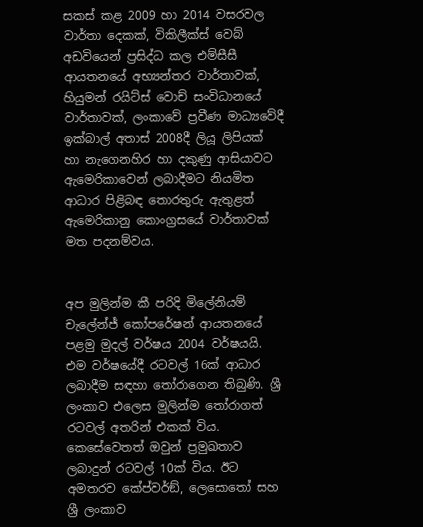සකස් කළ 2009 හා 2014 වසරවල වාර්තා දෙකක්, විකිලීක්ස් වෙබ් අඩවියෙන් ප්‍රසිද්ධ කල එම්සීසී ආයතනයේ අභ්‍යන්තර වාර්තාවක්, හියුමන් රයිට්ස් වොච් සංවිධානයේ වාර්තාවක්, ලංකාවේ ප්‍රවීණ මාධ්‍යවේදී ඉක්බාල් අතාස් 2008දී ලියූ ලිපියක් හා නැගෙනහිර හා දකුණු ආසියාවට ඇමෙරිකාවෙන් ලබාදීමට නියමිත ආධාර පිළිබඳ තොරතුරු ඇතුළත් ඇමෙරිකානු කොංග්‍රසයේ වාර්තාවක් මත පදනම්වය.


අප මුලින්ම කී පරිදි මිලේනියම් චැලේන්ජ් කෝපරේෂන් ආයතනයේ පළමු මුදල් වර්ෂය 2004 වර්ෂයයි. එම වර්ෂයේදී රටවල් 16ක් ආධාර ලබාදීම සඳහා තෝරාගෙන තිබුණි. ශ්‍රී ලංකාව එලෙස මුලින්ම තෝරාගත් රටවල් අතරින් එකක් විය. කෙසේවෙතත් ඔවුන් ප්‍රමුඛතාව ලබාදුන් රටවල් 10ක් විය. ඊට අමතරව කේප්වර්ඞ්, ලෙසොතෝ සහ ශ්‍රී ලංකාව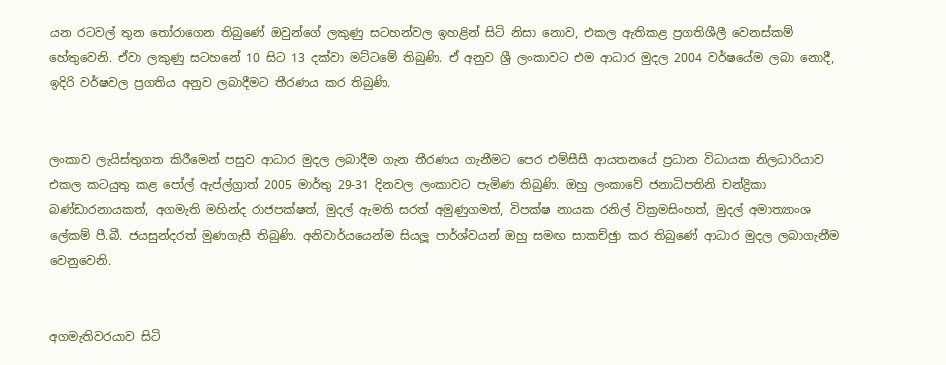යන රටවල් තුන තෝරාගෙන තිබුණේ ඔවුන්ගේ ලකුණු සටහන්වල ඉහළින් සිටි නිසා නොව, එකල ඇතිකළ ප්‍රගතිශීලී වෙනස්කම් හේතුවෙනි. ඒවා ලකුණු සටහනේ 10 සිට 13 දක්වා මට්ටමේ තිබුණි. ඒ අනුව ශ්‍රී ලංකාවට එම ආධාර මුදල 2004 වර්ෂයේම ලබා නොදී, ඉදිරි වර්ෂවල ප්‍රගතිය අනුව ලබාදීමට තීරණය කර තිබුණි.


ලංකාව ලැයිස්තුගත කිරීමෙන් පසුව ආධාර මුදල ලබාදීම ගැන තීරණය ගැනීමට පෙර එම්සීසී ආයතනයේ ප්‍රධාන විධායක නිලධාරියාව එකල කටයුතු කළ පෝල් ඇප්ල්ග්‍රාත් 2005 මාර්තු 29-31 දිනවල ලංකාවට පැමිණ තිබුණි. ඔහු ලංකාවේ ජනාධිපතිනි චන්ද්‍රිකා බණ්ඩාරනායකත්, අගමැති මහින්ද රාජපක්ෂත්, මුදල් ඇමති සරත් අමුණුගමත්, විපක්ෂ නායක රනිල් වික්‍රමසිංහත්, මුදල් අමාත්‍යාංශ ලේකම් පී.බී. ජයසුන්දරත් මුණගැසී තිබුණි. අනිවාර්යයෙන්ම සියලූ පාර්ශ්වයන් ඔහු සමඟ සාකච්ඡුා කර තිබුණේ ආධාර මුදල ලබාගැනීම වෙනුවෙනි.


අගමැතිවරයාව සිටි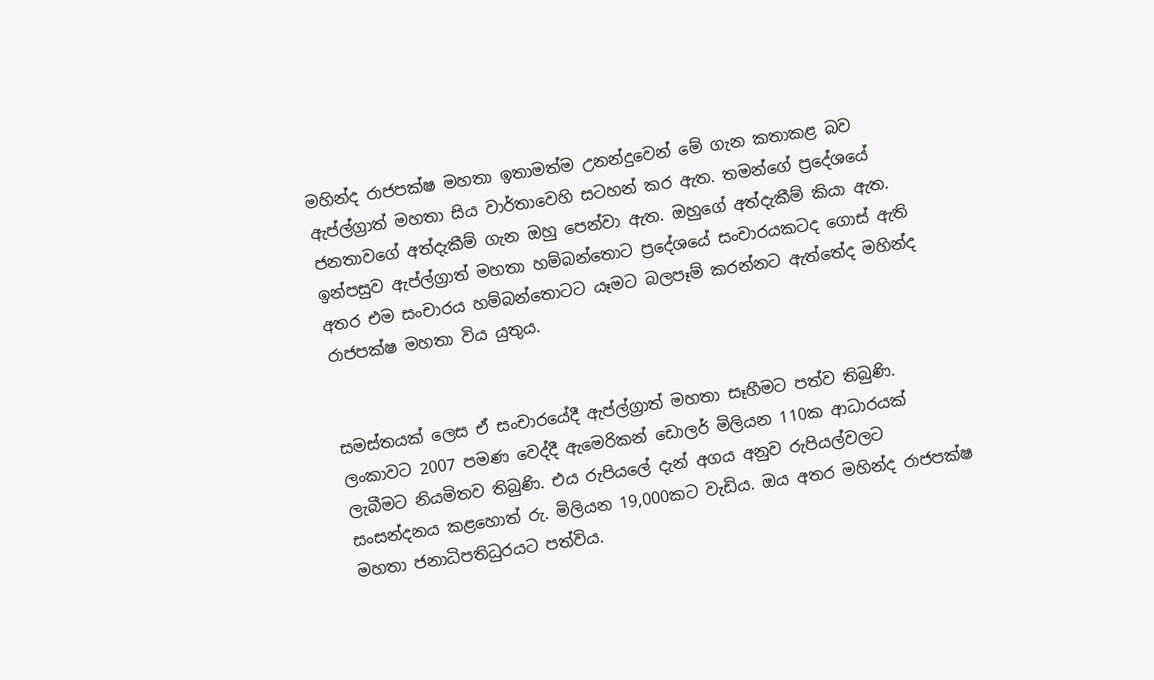මහින්ද රාජපක්ෂ මහතා ඉතාමත්ම උනන්දුවෙන් මේ ගැන කතාකළ බව ඇප්ල්ග්‍රාත් මහතා සිය වාර්තාවෙහි සටහන් කර ඇත. තමන්ගේ ප්‍රදේශයේ ජනතාවගේ අත්දැකීම් ගැන ඔහු පෙන්වා ඇත. ඔහුගේ අත්දැකීම් කියා ඇත. ඉන්පසුව ඇප්ල්ග්‍රාත් මහතා හම්බන්තොට ප්‍රදේශයේ සංචාරයකටද ගොස් ඇති අතර එම සංචාරය හම්බන්තොටට යෑමට බලපෑම් කරන්නට ඇත්තේද මහින්ද රාජපක්ෂ මහතා විය යුතුය.


සමස්තයක් ලෙස ඒ සංචාරයේදී ඇප්ල්ග්‍රාත් මහතා සෑහීමට පත්ව තිබුණි. ලංකාවට 2007 පමණ වෙද්දී ඇමෙරිකන් ඩොලර් මිලියන 110ක ආධාරයක් ලැබීමට නියමිතව තිබුණි. එය රුපියලේ දැන් අගය අනුව රුපියල්වලට සංසන්දනය කළහොත් රු. මිලියන 19,000කට වැඩිය. ඔය අතර මහින්ද රාජපක්ෂ මහතා ජනාධිපතිධුරයට පත්විය.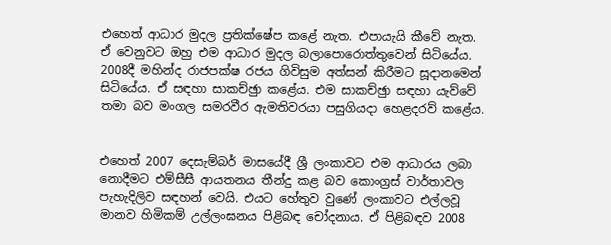එහෙත් ආධාර මුදල ප්‍රතික්ෂේප කළේ නැත. එපායැයි කීවේ නැත. ඒ වෙනුවට ඔහු එම ආධාර මුදල බලාපොරොත්තුවෙන් සිටියේය. 2008දී මහින්ද රාජපක්ෂ රජය ගිවිසුම අත්සන් කිරීමට සූදානමෙන් සිටියේය. ඒ සඳහා සාකච්ඡුා කළේය. එම සාකච්ඡුා සඳහා යැව්වේ තමා බව මංගල සමරවීර ඇමතිවරයා පසුගියදා හෙළදරව් කළේය.


එහෙත් 2007 දෙසැම්බර් මාසයේදී ශ්‍රී ලංකාවට එම ආධාරය ලබා නොදීමට එම්සීසී ආයතනය තීන්දු කළ බව කොංග්‍රස් වාර්තාවල පැහැදිලිව සඳහන් වෙයි. එයට හේතුව වුණේ ලංකාවට එල්ලවූ මානව හිමිකම් උල්ලංඝනය පිළිබඳ චෝදනාය. ඒ පිළිබඳව 2008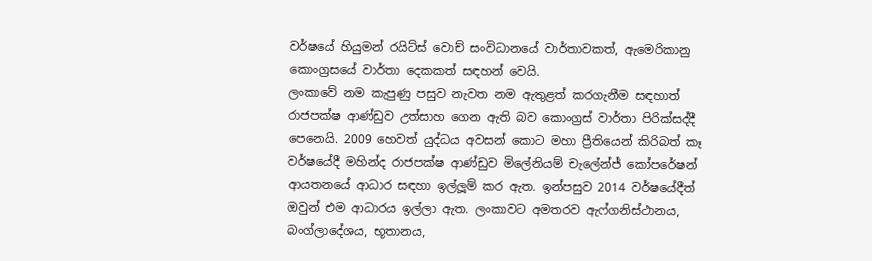වර්ෂයේ හියුමන් රයිට්ස් වොච් සංවිධානයේ වාර්තාවකත්, ඇමෙරිකානු කොංග්‍රසයේ වාර්තා දෙකකත් සඳහන් වෙයි.
ලංකාවේ නම කැපුණු පසුව නැවත නම ඇතුළත් කරගැනීම සඳහාත් රාජපක්ෂ ආණ්ඩුව උත්සාහ ගෙන ඇති බව කොංග්‍රස් වාර්තා පිරික්සද්දී පෙනෙයි. 2009 හෙවත් යුද්ධය අවසන් කොට මහා ප්‍රීතියෙන් කිරිබත් කෑ වර්ෂයේදී මහින්ද රාජපක්ෂ ආණ්ඩුව මිලේනියම් චැලේන්ජ් කෝපරේෂන් ආයතනයේ ආධාර සඳහා ඉල්ලූම් කර ඇත. ඉන්පසුව 2014 වර්ෂයේදීත් ඔවුන් එම ආධාරය ඉල්ලා ඇත. ලංකාවට අමතරව ඇෆ්ගනිස්ථානය, බංග්ලාදේශය, භූතානය,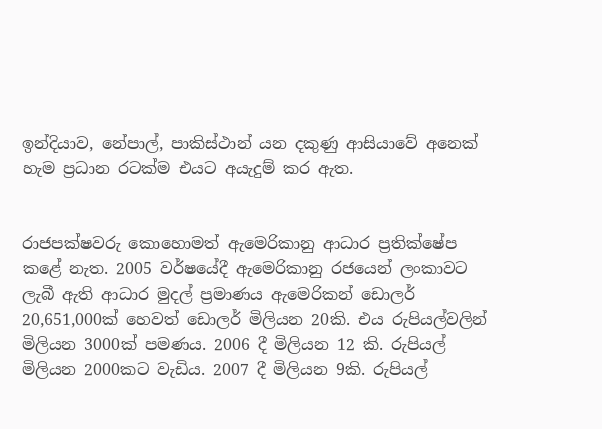ඉන්දියාව, නේපාල්, පාකිස්ථාන් යන දකුණු ආසියාවේ අනෙක් හැම ප්‍රධාන රටක්ම එයට අයැදුම් කර ඇත.


රාජපක්ෂවරු කොහොමත් ඇමෙරිකානු ආධාර ප්‍රතික්ෂේප කළේ නැත. 2005 වර්ෂයේදී ඇමෙරිකානු රජයෙන් ලංකාවට ලැබී ඇති ආධාර මුදල් ප්‍රමාණය ඇමෙරිකන් ඩොලර් 20,651,000ක් හෙවත් ඩොලර් මිලියන 20කි. එය රුපියල්වලින් මිලියන 3000ක් පමණය. 2006 දී මිලියන 12 කි. රුපියල් මිලියන 2000කට වැඩිය. 2007 දී මිලියන 9කි. රුපියල්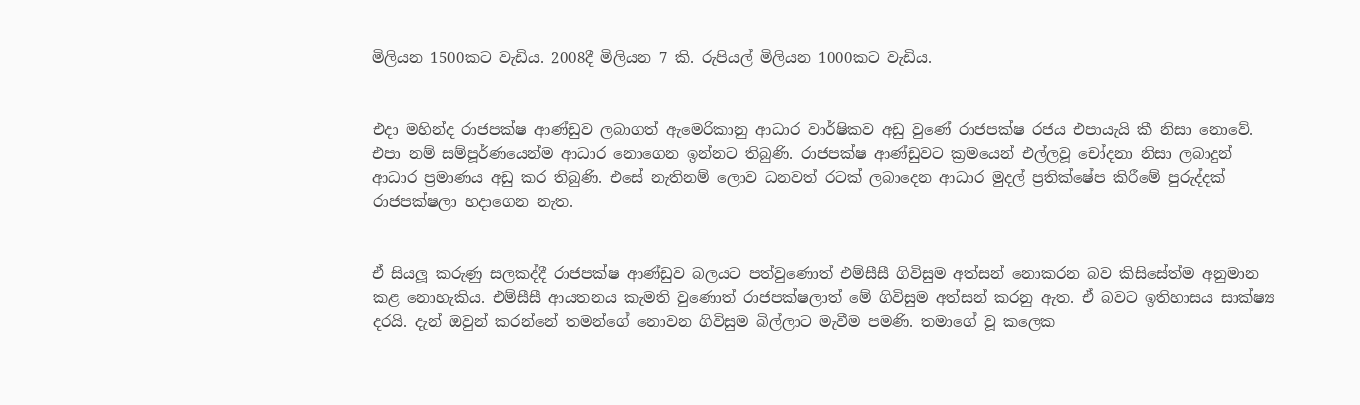මිලියන 1500කට වැඩිය. 2008දී මිලියන 7 කි. රුපියල් මිලියන 1000කට වැඩිය.


එදා මහින්ද රාජපක්ෂ ආණ්ඩුව ලබාගත් ඇමෙරිකානු ආධාර වාර්ෂිකව අඩු වුණේ රාජපක්ෂ රජය එපායැයි කී නිසා නොවේ. එපා නම් සම්පූර්ණයෙන්ම ආධාර නොගෙන ඉන්නට තිබුණි. රාජපක්ෂ ආණ්ඩුවට ක්‍රමයෙන් එල්ලවූ චෝදනා නිසා ලබාදුන් ආධාර ප්‍රමාණය අඩු කර තිබුණි. එසේ නැතිනම් ලොව ධනවත් රටක් ලබාදෙන ආධාර මුදල් ප්‍රතික්ෂේප කිරීමේ පුරුද්දක් රාජපක්ෂලා හදාගෙන නැත.


ඒ සියලූ කරුණු සලකද්දී රාජපක්ෂ ආණ්ඩුව බලයට පත්වුණොත් එම්සීසී ගිවිසුම අත්සන් නොකරන බව කිසිසේත්ම අනුමාන කළ නොහැකිය. එම්සීසී ආයතනය කැමති වුණොත් රාජපක්ෂලාත් මේ ගිවිසුම අත්සන් කරනු ඇත. ඒ බවට ඉතිහාසය සාක්ෂ්‍ය දරයි. දැන් ඔවුන් කරන්නේ තමන්ගේ නොවන ගිවිසුම බිල්ලාට මැවීම පමණි. තමාගේ වූ කලෙක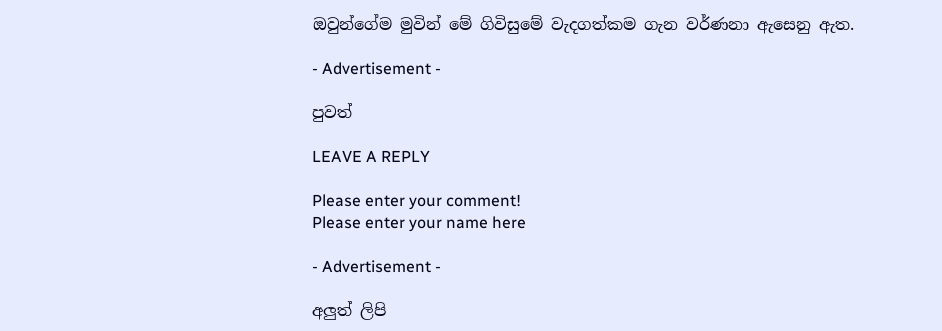ඔවුන්ගේම මුවින් මේ ගිවිසුමේ වැදගත්කම ගැන වර්ණනා ඇසෙනු ඇත.

- Advertisement -

පුවත්

LEAVE A REPLY

Please enter your comment!
Please enter your name here

- Advertisement -

අලුත් ලිපි